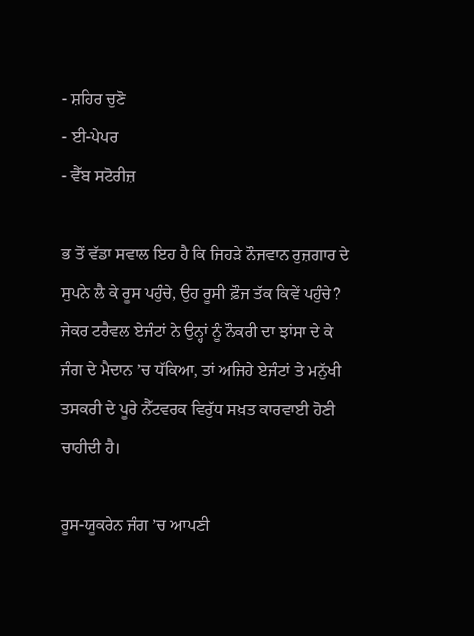- ਸ਼ਹਿਰ ਚੁਣੋ
- ਈ-ਪੇਪਰ
- ਵੈੱਬ ਸਟੋਰੀਜ਼

ਭ ਤੋਂ ਵੱਡਾ ਸਵਾਲ ਇਹ ਹੈ ਕਿ ਜਿਹੜੇ ਨੌਜਵਾਨ ਰੁਜ਼ਗਾਰ ਦੇ ਸੁਪਨੇ ਲੈ ਕੇ ਰੂਸ ਪਹੁੰਚੇ, ਉਹ ਰੂਸੀ ਫ਼ੌਜ ਤੱਕ ਕਿਵੇਂ ਪਹੁੰਚੇ? ਜੇਕਰ ਟਰੈਵਲ ਏਜੰਟਾਂ ਨੇ ਉਨ੍ਹਾਂ ਨੂੰ ਨੌਕਰੀ ਦਾ ਝਾਂਸਾ ਦੇ ਕੇ ਜੰਗ ਦੇ ਮੈਦਾਨ ’ਚ ਧੱਕਿਆ, ਤਾਂ ਅਜਿਹੇ ਏਜੰਟਾਂ ਤੇ ਮਨੁੱਖੀ ਤਸਕਰੀ ਦੇ ਪੂਰੇ ਨੈੱਟਵਰਕ ਵਿਰੁੱਧ ਸਖ਼ਤ ਕਾਰਵਾਈ ਹੋਣੀ ਚਾਹੀਦੀ ਹੈ।

ਰੂਸ-ਯੂਕਰੇਨ ਜੰਗ ’ਚ ਆਪਣੀ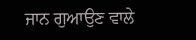ਜਾਨ ਗੁਆਉਣ ਵਾਲੇ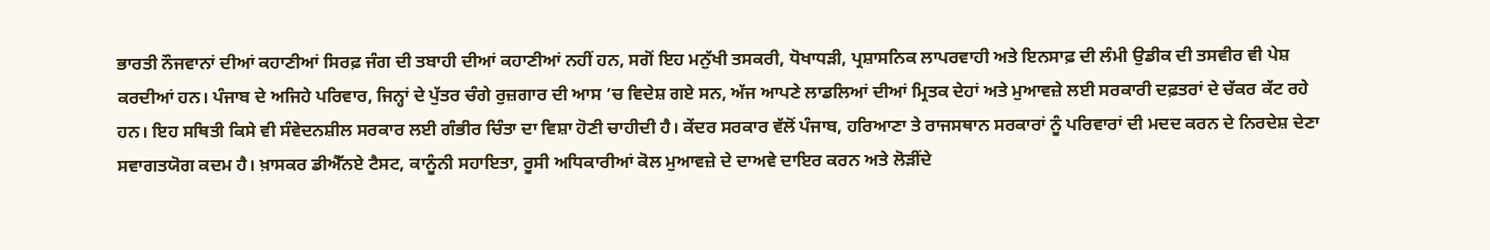ਭਾਰਤੀ ਨੌਜਵਾਨਾਂ ਦੀਆਂ ਕਹਾਣੀਆਂ ਸਿਰਫ਼ ਜੰਗ ਦੀ ਤਬਾਹੀ ਦੀਆਂ ਕਹਾਣੀਆਂ ਨਹੀਂ ਹਨ, ਸਗੋਂ ਇਹ ਮਨੁੱਖੀ ਤਸਕਰੀ, ਧੋਖਾਧੜੀ, ਪ੍ਰਸ਼ਾਸਨਿਕ ਲਾਪਰਵਾਹੀ ਅਤੇ ਇਨਸਾਫ਼ ਦੀ ਲੰਮੀ ਉਡੀਕ ਦੀ ਤਸਵੀਰ ਵੀ ਪੇਸ਼ ਕਰਦੀਆਂ ਹਨ। ਪੰਜਾਬ ਦੇ ਅਜਿਹੇ ਪਰਿਵਾਰ, ਜਿਨ੍ਹਾਂ ਦੇ ਪੁੱਤਰ ਚੰਗੇ ਰੁਜ਼ਗਾਰ ਦੀ ਆਸ ’ਚ ਵਿਦੇਸ਼ ਗਏ ਸਨ, ਅੱਜ ਆਪਣੇ ਲਾਡਲਿਆਂ ਦੀਆਂ ਮ੍ਰਿਤਕ ਦੇਹਾਂ ਅਤੇ ਮੁਆਵਜ਼ੇ ਲਈ ਸਰਕਾਰੀ ਦਫ਼ਤਰਾਂ ਦੇ ਚੱਕਰ ਕੱਟ ਰਹੇ ਹਨ। ਇਹ ਸਥਿਤੀ ਕਿਸੇ ਵੀ ਸੰਵੇਦਨਸ਼ੀਲ ਸਰਕਾਰ ਲਈ ਗੰਭੀਰ ਚਿੰਤਾ ਦਾ ਵਿਸ਼ਾ ਹੋਣੀ ਚਾਹੀਦੀ ਹੈ। ਕੇਂਦਰ ਸਰਕਾਰ ਵੱਲੋਂ ਪੰਜਾਬ, ਹਰਿਆਣਾ ਤੇ ਰਾਜਸਥਾਨ ਸਰਕਾਰਾਂ ਨੂੰ ਪਰਿਵਾਰਾਂ ਦੀ ਮਦਦ ਕਰਨ ਦੇ ਨਿਰਦੇਸ਼ ਦੇਣਾ ਸਵਾਗਤਯੋਗ ਕਦਮ ਹੈ। ਖ਼ਾਸਕਰ ਡੀਐੱਨਏ ਟੈਸਟ, ਕਾਨੂੰਨੀ ਸਹਾਇਤਾ, ਰੂਸੀ ਅਧਿਕਾਰੀਆਂ ਕੋਲ ਮੁਆਵਜ਼ੇ ਦੇ ਦਾਅਵੇ ਦਾਇਰ ਕਰਨ ਅਤੇ ਲੋੜੀਂਦੇ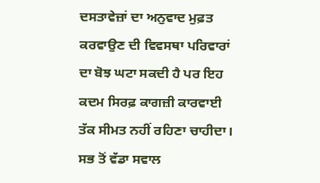ਦਸਤਾਵੇਜ਼ਾਂ ਦਾ ਅਨੁਵਾਦ ਮੁਫ਼ਤ ਕਰਵਾਉਣ ਦੀ ਵਿਵਸਥਾ ਪਰਿਵਾਰਾਂ ਦਾ ਬੋਝ ਘਟਾ ਸਕਦੀ ਹੈ ਪਰ ਇਹ ਕਦਮ ਸਿਰਫ਼ ਕਾਗਜ਼ੀ ਕਾਰਵਾਈ ਤੱਕ ਸੀਮਤ ਨਹੀਂ ਰਹਿਣਾ ਚਾਹੀਦਾ। ਸਭ ਤੋਂ ਵੱਡਾ ਸਵਾਲ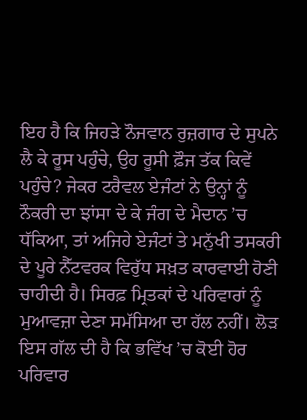ਇਹ ਹੈ ਕਿ ਜਿਹੜੇ ਨੌਜਵਾਨ ਰੁਜ਼ਗਾਰ ਦੇ ਸੁਪਨੇ ਲੈ ਕੇ ਰੂਸ ਪਹੁੰਚੇ, ਉਹ ਰੂਸੀ ਫ਼ੌਜ ਤੱਕ ਕਿਵੇਂ ਪਹੁੰਚੇ? ਜੇਕਰ ਟਰੈਵਲ ਏਜੰਟਾਂ ਨੇ ਉਨ੍ਹਾਂ ਨੂੰ ਨੌਕਰੀ ਦਾ ਝਾਂਸਾ ਦੇ ਕੇ ਜੰਗ ਦੇ ਮੈਦਾਨ ’ਚ ਧੱਕਿਆ, ਤਾਂ ਅਜਿਹੇ ਏਜੰਟਾਂ ਤੇ ਮਨੁੱਖੀ ਤਸਕਰੀ ਦੇ ਪੂਰੇ ਨੈੱਟਵਰਕ ਵਿਰੁੱਧ ਸਖ਼ਤ ਕਾਰਵਾਈ ਹੋਣੀ ਚਾਹੀਦੀ ਹੈ। ਸਿਰਫ਼ ਮ੍ਰਿਤਕਾਂ ਦੇ ਪਰਿਵਾਰਾਂ ਨੂੰ ਮੁਆਵਜ਼ਾ ਦੇਣਾ ਸਮੱਸਿਆ ਦਾ ਹੱਲ ਨਹੀਂ। ਲੋੜ ਇਸ ਗੱਲ ਦੀ ਹੈ ਕਿ ਭਵਿੱਖ ’ਚ ਕੋਈ ਹੋਰ ਪਰਿਵਾਰ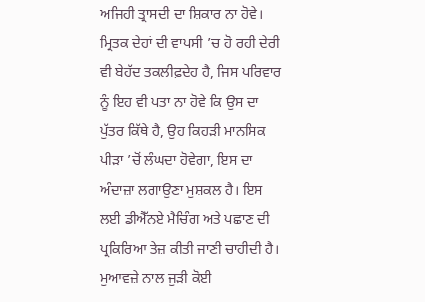ਅਜਿਹੀ ਤ੍ਰਾਸਦੀ ਦਾ ਸ਼ਿਕਾਰ ਨਾ ਹੋਵੇ। ਮ੍ਰਿਤਕ ਦੇਹਾਂ ਦੀ ਵਾਪਸੀ ’ਚ ਹੋ ਰਹੀ ਦੇਰੀ ਵੀ ਬੇਹੱਦ ਤਕਲੀਫ਼ਦੇਹ ਹੈ, ਜਿਸ ਪਰਿਵਾਰ ਨੂੰ ਇਹ ਵੀ ਪਤਾ ਨਾ ਹੋਵੇ ਕਿ ਉਸ ਦਾ ਪੁੱਤਰ ਕਿੱਥੇ ਹੈ, ਉਹ ਕਿਹੜੀ ਮਾਨਸਿਕ ਪੀੜਾ ’ਚੋਂ ਲੰਘਦਾ ਹੋਵੇਗਾ, ਇਸ ਦਾ ਅੰਦਾਜ਼ਾ ਲਗਾਉਣਾ ਮੁਸ਼ਕਲ ਹੈ। ਇਸ ਲਈ ਡੀਐੱਨਏ ਮੈਚਿੰਗ ਅਤੇ ਪਛਾਣ ਦੀ ਪ੍ਰਕਿਰਿਆ ਤੇਜ਼ ਕੀਤੀ ਜਾਣੀ ਚਾਹੀਦੀ ਹੈ। ਮੁਆਵਜ਼ੇ ਨਾਲ ਜੁੜੀ ਕੋਈ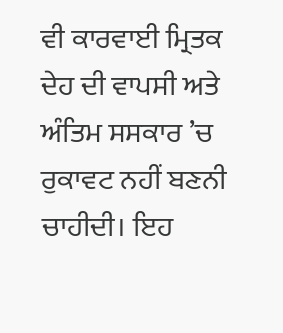ਵੀ ਕਾਰਵਾਈ ਮ੍ਰਿਤਕ ਦੇਹ ਦੀ ਵਾਪਸੀ ਅਤੇ ਅੰਤਿਮ ਸਸਕਾਰ ’ਚ ਰੁਕਾਵਟ ਨਹੀਂ ਬਣਨੀ ਚਾਹੀਦੀ। ਇਹ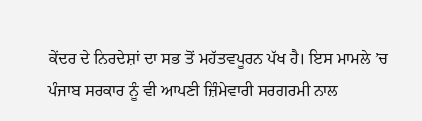ਕੇਂਦਰ ਦੇ ਨਿਰਦੇਸ਼ਾਂ ਦਾ ਸਭ ਤੋਂ ਮਹੱਤਵਪੂਰਨ ਪੱਖ ਹੈ। ਇਸ ਮਾਮਲੇ ’ਚ ਪੰਜਾਬ ਸਰਕਾਰ ਨੂੰ ਵੀ ਆਪਣੀ ਜ਼ਿੰਮੇਵਾਰੀ ਸਰਗਰਮੀ ਨਾਲ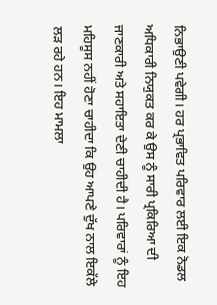ਨਿਭਾਉਣੀ ਪਵੇਗੀ। ਹਰ ਪ੍ਰਭਾਵਿਤ ਪਰਿਵਾਰ ਲਈ ਇਕ ਨੋਡਲ ਅਧਿਕਾਰੀ ਨਿਯੁਕਤ ਕਰ ਕੇ ਉਸ ਨੂੰ ਸਾਰੀ ਪ੍ਰਕਿਰਿਆ ਦੀ ਜਾਣਕਾਰੀ ਅਤੇ ਸਹਾਇਤਾ ਦੇਣੀ ਚਾਹੀਦੀ ਹੈ। ਪਰਿਵਾਰਾਂ ਨੂੰ ਇਹ ਮਹਿਸੂਸ ਨਹੀਂ ਹੋਣਾ ਚਾਹੀਦਾ ਕਿ ਉਹ ਆਪਣੇ ਦੁੱਖ ਨਾਲ ਇਕੱਲੇ ਲੜ ਰਹੇ ਹਨ। ਇਹ ਮਾਮਲਾ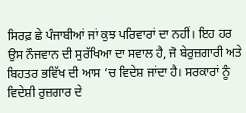ਸਿਰਫ਼ ਛੇ ਪੰਜਾਬੀਆਂ ਜਾਂ ਕੁਝ ਪਰਿਵਾਰਾਂ ਦਾ ਨਹੀਂ। ਇਹ ਹਰ ਉਸ ਨੌਜਵਾਨ ਦੀ ਸੁਰੱਖਿਆ ਦਾ ਸਵਾਲ ਹੈ, ਜੋ ਬੇਰੁਜ਼ਗਾਰੀ ਅਤੇ ਬਿਹਤਰ ਭਵਿੱਖ ਦੀ ਆਸ ’ਚ ਵਿਦੇਸ਼ ਜਾਂਦਾ ਹੈ। ਸਰਕਾਰਾਂ ਨੂੰ ਵਿਦੇਸ਼ੀ ਰੁਜ਼ਗਾਰ ਦੇ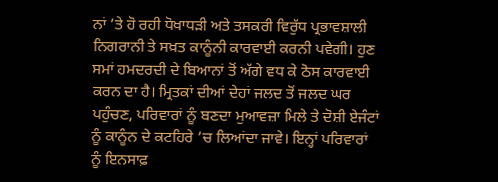ਨਾਂ ’ਤੇ ਹੋ ਰਹੀ ਧੋਖਾਧੜੀ ਅਤੇ ਤਸਕਰੀ ਵਿਰੁੱਧ ਪ੍ਰਭਾਵਸ਼ਾਲੀ ਨਿਗਰਾਨੀ ਤੇ ਸਖ਼ਤ ਕਾਨੂੰਨੀ ਕਾਰਵਾਈ ਕਰਨੀ ਪਵੇਗੀ। ਹੁਣ ਸਮਾਂ ਹਮਦਰਦੀ ਦੇ ਬਿਆਨਾਂ ਤੋਂ ਅੱਗੇ ਵਧ ਕੇ ਠੋਸ ਕਾਰਵਾਈ ਕਰਨ ਦਾ ਹੈ। ਮ੍ਰਿਤਕਾਂ ਦੀਆਂ ਦੇਹਾਂ ਜਲਦ ਤੋਂ ਜਲਦ ਘਰ ਪਹੁੰਚਣ, ਪਰਿਵਾਰਾਂ ਨੂੰ ਬਣਦਾ ਮੁਆਵਜ਼ਾ ਮਿਲੇ ਤੇ ਦੋਸ਼ੀ ਏਜੰਟਾਂ ਨੂੰ ਕਾਨੂੰਨ ਦੇ ਕਟਹਿਰੇ ’ਚ ਲਿਆਂਦਾ ਜਾਵੇ। ਇਨ੍ਹਾਂ ਪਰਿਵਾਰਾਂ ਨੂੰ ਇਨਸਾਫ਼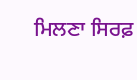ਮਿਲਣਾ ਸਿਰਫ਼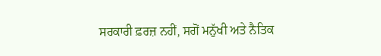ਸਰਕਾਰੀ ਫ਼ਰਜ਼ ਨਹੀਂ, ਸਗੋਂ ਮਨੁੱਖੀ ਅਤੇ ਨੈਤਿਕ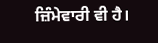ਜ਼ਿੰਮੇਵਾਰੀ ਵੀ ਹੈ।